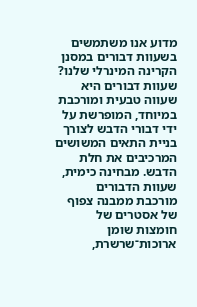מדוע אנו משתמשים בשעוות דבורים במסנן הקרינה המינרלי שלנו?
שעוות דבורים היא שעווה טבעית ומורכבת במיוחד, המופרשת על ידי דבורי הדבש לצורך בניית התאים המשושים המרכיבים את חלת הדבש. מבחינה כימית, שעוות הדבורים מורכבת ממבנה צפוף של אסטרים של חומצות שומן ארוכות־שרשרת,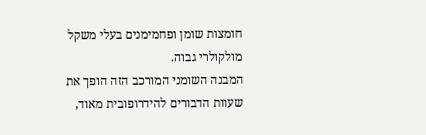חומצות שומן ופחמימנים בעלי משקל מולקולרי גבוה.
המבנה השומני המורכב הזה הופך את שעוות הדבורים להידרופובית מאוד,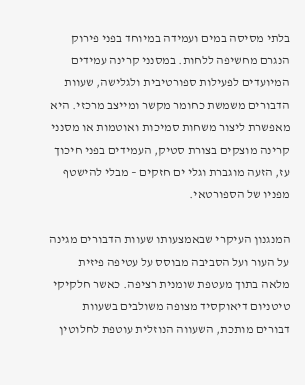בלתי מסיסה במים ועמידה במיוחד בפני פירוק הנגרם מחשיפה ללחות. במסנני קרינה עמידים המיועדים לפעילות ספורטיבית ולגלישה, שעוות הדבורים משמשת כחומר מקשר ומייצב מרכזי. היא מאפשרת ליצור משחות סמיכות ואוטמות או מסנני קרינה מוצקים בצורת סטיק, העמידים בפני חיכוך עז, הזעה מוגברת וגלי ים חזקים – מבלי להישטף מפניו של הספורטאי.

המנגנון העיקרי שבאמצעותו שעוות הדבורים מגינה על העור ועל הסביבה מבוסס על עטיפה פיזית מלאה בתוך מעטפת שומנית רציפה. כאשר חלקיקי טיטניום דיאוקסיד מצופה משולבים בשעוות דבורים מותכת, השעווה הנוזלית עוטפת לחלוטין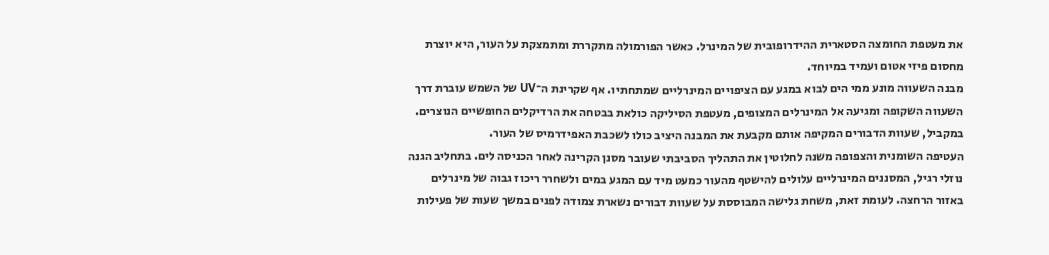את מעטפת החומצה הסטארית ההידרופובית של המינרל. כאשר הפורמולה מתקררת ומתמצקת על העור, היא יוצרת מחסום פיזי אטום ועמיד במיוחד.
מבנה השעווה מונע ממי הים לבוא במגע עם הציפויים המינרליים שמתחתיו. אף שקרינת ה־UV של השמש עוברת דרך השעווה השקופה ומגיעה אל המינרלים המצופים, מעטפת הסיליקה כולאת בבטחה את הרדיקלים החופשיים הנוצרים. במקביל, שעוות הדבורים המקיפה אותם מקבעת את המבנה היציב כולו לשכבת האפידרמיס של העור.
העטיפה השומנית והצפופה משנה לחלוטין את התהליך הסביבתי שעובר מסנן הקרינה לאחר הכניסה לים. בתחליב הגנה נוזלי רגיל, המסננים המינרליים עלולים להישטף מהעור כמעט מיד עם המגע במים ולשחרר ריכוז גבוה של מינרלים באזור הרחצה. לעומת זאת, משחת גלישה המבוססת על שעוות דבורים נשארת צמודה לפנים במשך שעות של פעילות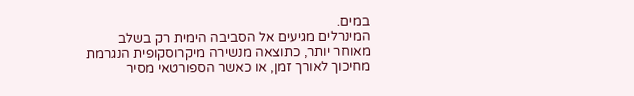במים.
המינרלים מגיעים אל הסביבה הימית רק בשלב מאוחר יותר, כתוצאה מנשירה מיקרוסקופית הנגרמת מחיכוך לאורך זמן, או כאשר הספורטאי מסיר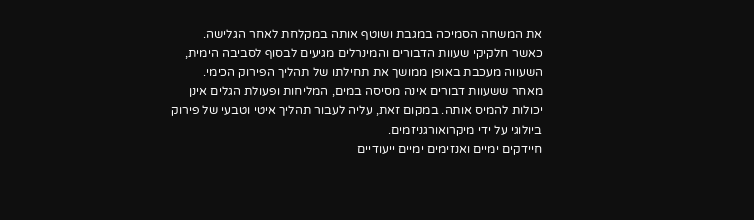את המשחה הסמיכה במגבת ושוטף אותה במקלחת לאחר הגלישה.
כאשר חלקיקי שעוות הדבורים והמינרלים מגיעים לבסוף לסביבה הימית, השעווה מעכבת באופן ממושך את תחילתו של תהליך הפירוק הכימי. מאחר ששעוות דבורים אינה מסיסה במים, המליחות ופעולת הגלים אינן יכולות להמיס אותה. במקום זאת, עליה לעבור תהליך איטי וטבעי של פירוק ביולוגי על ידי מיקרואורגניזמים.
חיידקים ימיים ואנזימים ימיים ייעודיים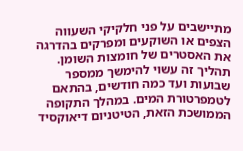מתיישבים על פני חלקיקי השעווה הצפים או השוקעים ומפרקים בהדרגה את האסטרים של חומצות השומן. תהליך זה עשוי להימשך ממספר שבועות ועד כמה חודשים, בהתאם לטמפרטורת המים. במהלך התקופה הממושכת הזאת, הטיטניום דיאוקסיד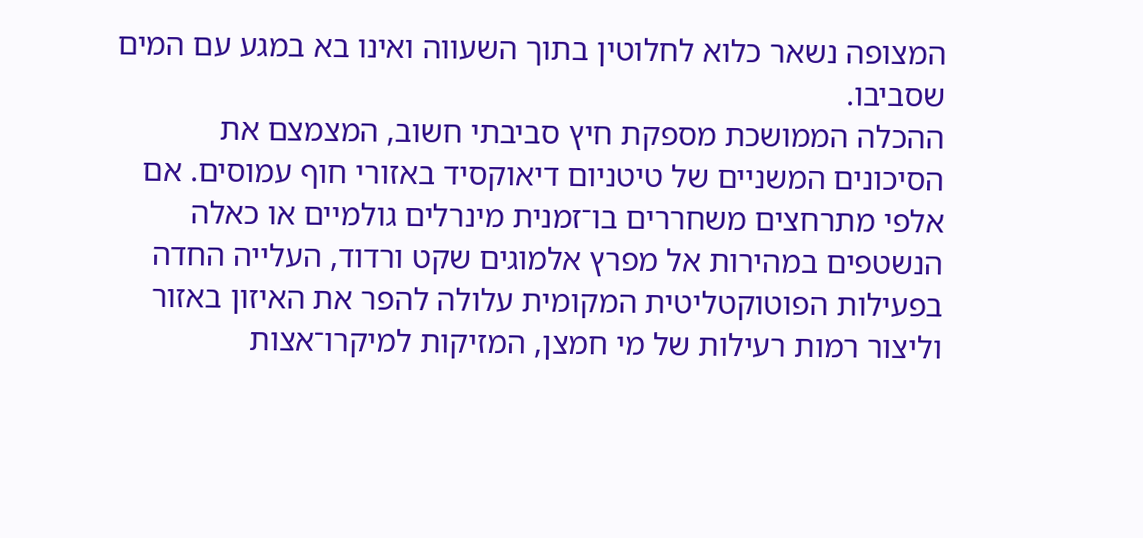המצופה נשאר כלוא לחלוטין בתוך השעווה ואינו בא במגע עם המים שסביבו.
ההכלה הממושכת מספקת חיץ סביבתי חשוב, המצמצם את הסיכונים המשניים של טיטניום דיאוקסיד באזורי חוף עמוסים. אם אלפי מתרחצים משחררים בו־זמנית מינרלים גולמיים או כאלה הנשטפים במהירות אל מפרץ אלמוגים שקט ורדוד, העלייה החדה בפעילות הפוטוקטליטית המקומית עלולה להפר את האיזון באזור וליצור רמות רעילות של מי חמצן, המזיקות למיקרו־אצות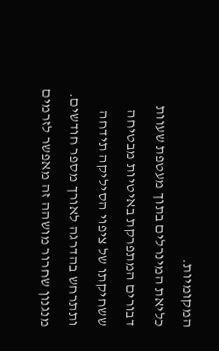המקומיות.
כליאת המינרלים בתוך מעטפת שעוות דבורים המתפרקת באיטיות מבטיחה ששחיקתו של ציפוי הסיליקה תידחה ותתרחש בהדרגה לאורך מספר חודשים. מנגנון שחרור מושהה זה מאפשר לזרמים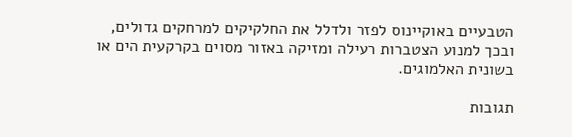הטבעיים באוקיינוס לפזר ולדלל את החלקיקים למרחקים גדולים, ובכך למנוע הצטברות רעילה ומזיקה באזור מסוים בקרקעית הים או בשונית האלמוגים.

תגובות